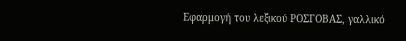Εφαρμογή του λεξικού ΡΟΣΓΟΒΑΣ, γαλλικό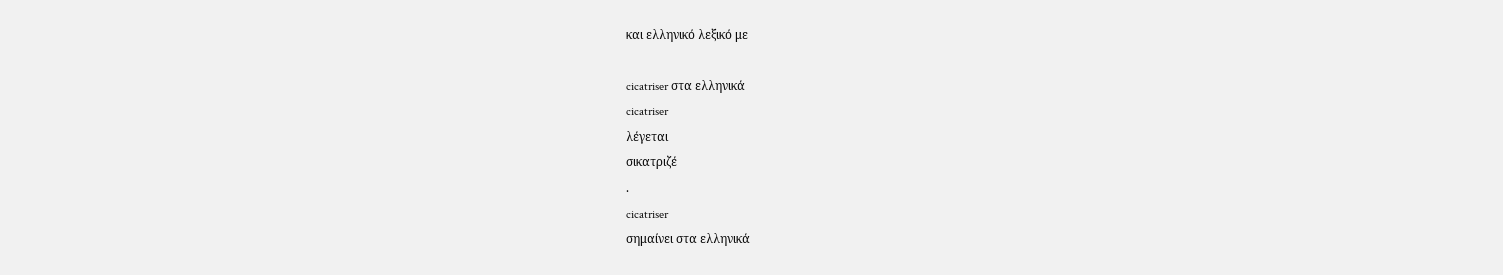και ελληνικό λεξικό με

cicatriser στα ελληνικά
cicatriser
λέγεται
σικατριζέ
.
cicatriser
σημαίνει στα ελληνικά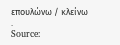επουλώνω / κλείνω
.
Source: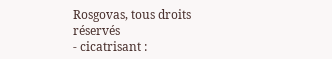Rosgovas, tous droits réservés
- cicatrisant :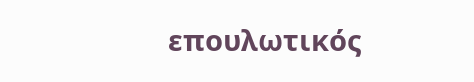επουλωτικός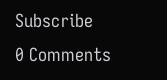Subscribe
0 Comments